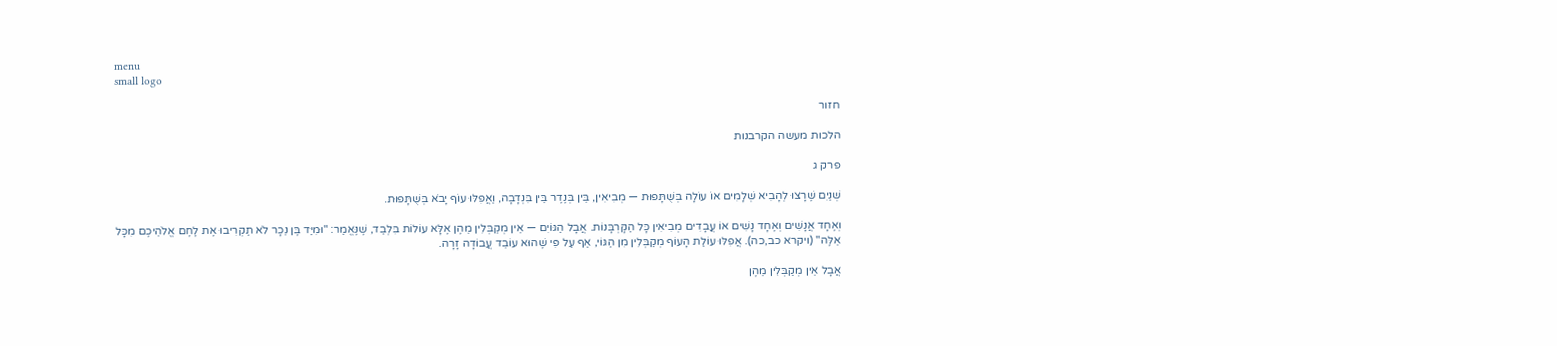menu
small logo

חזור

הלכות מעשה הקרבנות

פרק ג

שְׁנַיִם שֶׁרָצוּ לְהָבִיא שְׁלָמִים אוֹ עוֹלָה בְּשֻׁתָּפוּת — מְבִיאִין, בֵּין בְּנֶדֶר בֵּין בִּנְדָבָה, וַאֲפִלּוּ עוֹף יָבֹא בְּשֻׁתָּפוּת.

וְאֶחָד אֲנָשִׁים וְאֶחָד נָשִׁים אוֹ עֲבָדִים מְבִיאִין כָּל הַקָּרְבָּנוֹת. אֲבָל הַגּוֹיִם — אֵין מְקַבְּלִין מֵהֶן אֶלָּא עוֹלוֹת בִּלְבַד, שֶׁנֶּאֱמַר: "וּמִיַּד בֶּן נֵכָר לֹא תַקְרִיבוּ אֶת לֶחֶם אֱלֹהֵיכֶם מִכָּל אֵלֶּה" (ויקרא כב,כה). אֲפִלּוּ עוֹלַת הָעוֹף מְקַבְּלִין מִן הַגּוֹי, אַף עַל פִּי שֶׁהוּא עוֹבֵד עֲבוֹדָה זָרָה.

אֲבָל אֵין מְקַבְּלִין מֵהֶן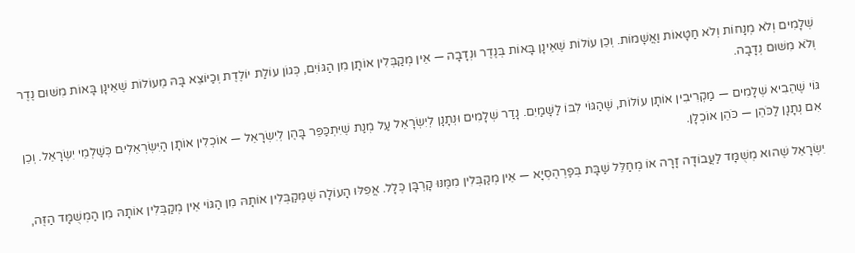שְׁלָמִים וְלֹא מְנָחוֹת וְלֹא חַטָּאוֹת וַאֲשָׁמוֹת. וְכֵן עוֹלוֹת שֶׁאֵינָן בָּאוֹת בְּנֶדֶר וּנְדָבָה — אֵין מְקַבְּלִין אוֹתָן מִן הַגּוֹיִם, כְּגוֹן עוֹלַת יוֹלֶדֶת וְכַיּוֹצֵא בָּהּ מֵעוֹלוֹת שֶׁאֵינָן בָּאוֹת מִשּׁוּם נֶדֶר וְלֹא מִשּׁוּם נְדָבָה.

גּוֹי שֶׁהֵבִיא שְׁלָמִים — מַקְרִיבִין אוֹתָן עוֹלוֹת, שֶׁהַגּוֹי לִבּוֹ לַשָּׁמַיִם. נָדַר שְׁלָמִים וּנְתָנָן לְיִשְׂרָאֵל עַל מְנַת שֶׁיִּתְכַּפֵּר בָּהֶן לְיִשְׂרָאֵל — אוֹכְלִין אוֹתָן הַיִּשְׂרְאֵלִים כְּשַׁלְמֵי יִשְׂרָאֵל. וְכֵן אִם נְתָנָן לַכֹּהֵן — כֹּהֵן אוֹכְלָן.

יִשְׂרָאֵל שֶׁהוּא מְשֻׁמָּד לַעֲבוֹדָה זָרָה אוֹ מְחַלֵּל שַׁבָּת בְּפַרְהֶסְיָא — אֵין מְקַבְּלִין מִמֶּנּוּ קָרְבָּן כְּלָל. אֲפִלּוּ הָעוֹלָה שֶׁמְּקַבְּלִין אוֹתָהּ מִן הַגּוֹי אֵין מְקַבְּלִין אוֹתָהּ מִן הַמְשֻׁמָּד הַזֶּה,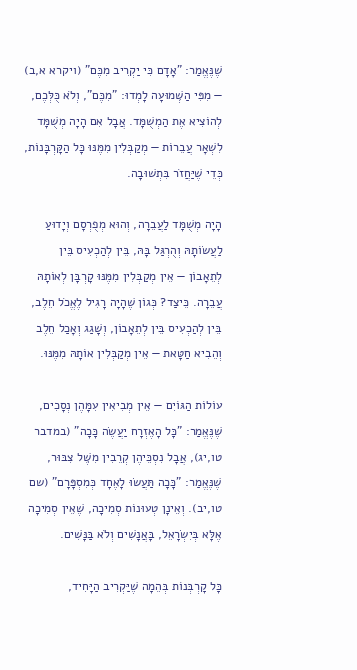שֶׁנֶּאֱמַר: "אָדָם כִּי יַקְרִיב מִכֶּם" (ויקרא א,ב) — מִפִּי הַשְּׁמוּעָה לָמְדוּ: "מִכֶּם", וְלֹא כֻּלְּכֶם, לְהוֹצִיא אֶת הַמְשֻׁמָּד. אֲבָל אִם הָיָה מְשֻׁמָּד לִשְׁאָר עֲבֵרוֹת — מְקַבְּלִין מִמֶּנּוּ כָּל הַקָּרְבָּנוֹת, כְּדֵי שֶׁיַּחֲזֹר בִּתְשׁוּבָה.

הָיָה מְשֻׁמָּד לַעֲבֵרָה, וְהוּא מְפֻרְסָם וְיָדוּעַ לַעֲשׂוֹתָהּ וְהֻרְגַּל בָּהּ, בֵּין לְהַכְעִיס בֵּין לְתֵאָבוֹן — אֵין מְקַבְּלִין מִמֶּנּוּ קָרְבָּן לְאוֹתָהּ עֲבֵרָה. כֵּיצַד? כְּגוֹן שֶׁהָיָה רָגִיל לֶאֱכֹל חֵלֶב, בֵּין לְהַכְעִיס בֵּין לְתֵאָבוֹן, וְשָׁגַג וְאָכַל חֵלֶב וְהֵבִיא חַטָּאת — אֵין מְקַבְּלִין אוֹתָהּ מִמֶּנּוּ.

עוֹלוֹת הַגּוֹיִם — אֵין מְבִיאִין עִמָּהֶן נְסָכִים, שֶׁנֶּאֱמַר: "כָּל הָאֶזְרָח יַעֲשֶׂה כָּכָה" (במדבר טו,יג), אֲבָל נִסְכֵּיהֶן קְרֵבִין מִשֶּׁל צִבּוּר, שֶׁנֶּאֱמַר: "כָּכָה תַּעֲשׂוּ לָאֶחָד כְּמִסְפָּרָם" (שם טו,יב). וְאֵינָן טְעוּנוֹת סְמִיכָה, שֶׁאֵין סְמִיכָה אֶלָּא בְּיִשְׂרָאֵל, בָּאֲנָשִׁים וְלֹא בַּנָּשִׁים.

כָּל קָרְבְּנוֹת בְּהֵמָה שֶׁיַּקְרִיב הַיָּחִיד,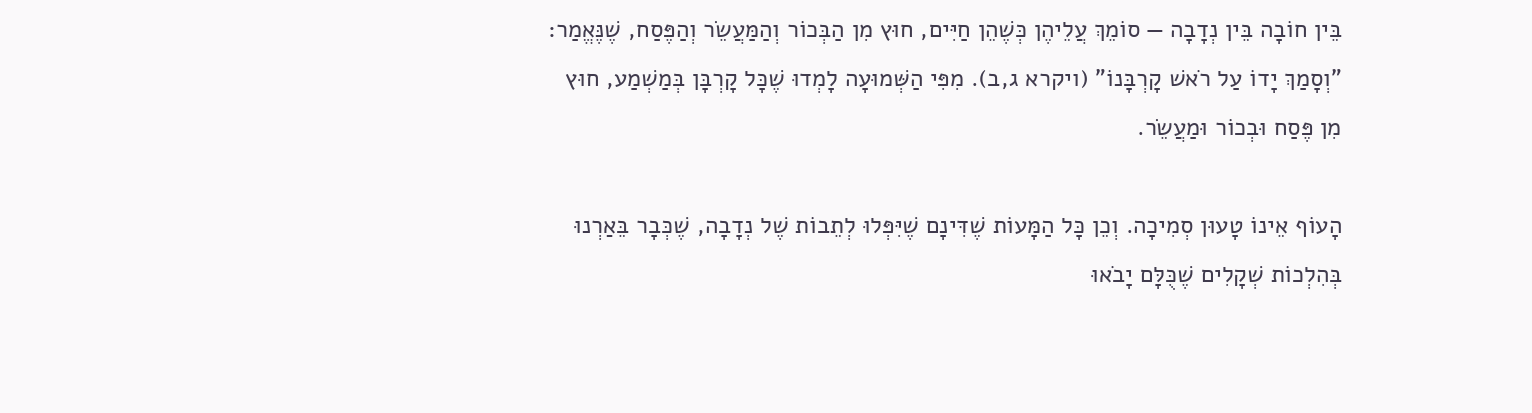בֵּין חוֹבָה בֵּין נְדָבָה — סוֹמֵךְ עֲלֵיהֶן כְּשֶׁהֵן חַיִּים, חוּץ מִן הַבְּכוֹר וְהַמַּעֲשֵׂר וְהַפֶּסַח, שֶׁנֶּאֱמַר: "וְסָמַךְ יָדוֹ עַל רֹאשׁ קָרְבָּנוֹ" (ויקרא ג,ב). מִפִּי הַשְּׁמוּעָה לָמְדוּ שֶׁכָּל קָרְבָּן בְּמַשְׁמַע, חוּץ מִן פֶּסַח וּבְכוֹר וּמַעֲשֵׂר.

הָעוֹף אֵינוֹ טָעוּן סְמִיכָה. וְכֵן כָּל הַמָּעוֹת שֶׁדִּינָם שֶׁיִּפְּלוּ לְתֵבוֹת שֶׁל נְדָבָה, שֶׁכְּבָר בֵּאַרְנוּ בְּהִלְכוֹת שְׁקָלִים שֶׁכֻּלָּם יָבֹאוּ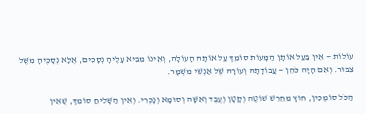עוֹלוֹת — אֵין בַּעַל אוֹתָן הַמָּעוֹת סוֹמֵךְ עַל אוֹתָהּ הָעוֹלָה, וְאֵינוֹ מֵבִיא עָלֶיהָ נְסָכִים, אֶלָּא נְסָכֶיהָ מִשֶּׁל צִבּוּר. וְאִם הָיָה כֹּהֵן — עֲבוֹדָתָהּ וְעוֹרָהּ שֶׁל אַנְשֵׁי מִשְׁמָר.

הַכֹּל סוֹמְכִין, חוּץ מֵחֵרֵשׁ שׁוֹטֶה וְקָטָן וְעֶבֶד וְאִשָּׁה וְסוּמָא וְנָכְרִי. וְאֵין הַשָּׁלִיחַ סוֹמֵךְ, שֶׁאֵין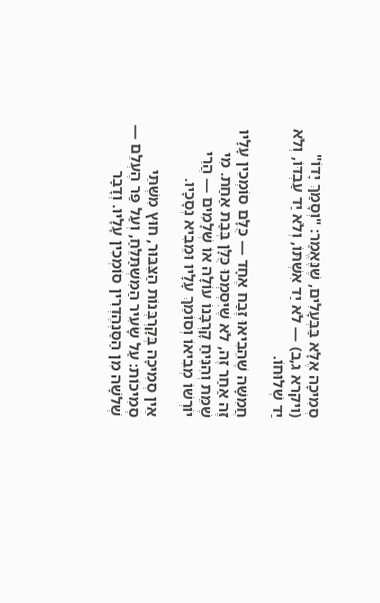סְמִיכָה אֶלָּא בַּבְּעָלִים, שֶׁנֶּאֱמַר: "וְסָמַךְ יָדוֹ" (ויקרא ג,ב) — לֹא יַד אִשְׁתּוֹ, וְלֹא יַד עַבְדּוֹ, וְלֹא יַד שְׁלוּחוֹ.

חֲמִשָּׁה שֶׁהֵבִיאוּ זֶבַח אֶחָד — כֻּלָּם סוֹמְכִין עָלָיו זֶה אַחַר זֶה, לֹא שֶׁיִּסְמְכוּ כֻּלָּן בְּבַת אַחַת. מִי שֶׁמֵּת וְהִנִּיחַ קָרְבָּנוֹ עוֹלָה אוֹ שְׁלָמִים — הֲרֵי יוֹרְשׁוֹ מְבִיאוֹ וְסוֹמֵךְ עָלָיו וּמֵבִיא נְסָכָיו.

אֵין סְמִיכָה בְּקָרְבְּנוֹת הַצִּבּוּר, חוּץ מִשְּׁתֵּי סְמִיכוֹת: עַל שָׂעִיר הַמִּשְׁתַּלֵּחַ, וְעַל פַּר הֶעְלֵם — שְׁלֹשָׁה מִן הַסַּנְהֶדְרִין סוֹמְכִין עָלָיו. וְדָבָר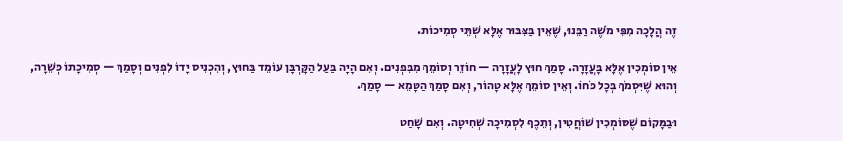זֶה הֲלָכָה מִפִּי מֹשֶׁה רַבֵּנוּ, שֶׁאֵין בַּצִּבּוּר אֶלָּא שְׁתֵּי סְמִיכוֹת.

אֵין סוֹמְכִין אֶלָּא בָּעֲזָרָה. סָמַךְ חוּץ לָעֲזָרָה — חוֹזֵר וְסוֹמֵךְ מִבִּפְנִים. וְאִם הָיָה בַּעַל הַקָּרְבָּן עוֹמֵד בַּחוּץ, וְהִכְנִיס יָדוֹ לִפְנִים וְסָמַךְ — סְמִיכָתוֹ כְּשֵׁרָה, וְהוּא שֶׁיִּסְמֹךְ בְּכָל כֹּחוֹ. וְאֵין סוֹמֵךְ אֶלָּא טָהוֹר, וְאִם סָמַךְ הַטָּמֵא — סָמַךְ.

וּבַמָּקוֹם שֶׁסּוֹמְכִין שׁוֹחֲטִין, וְתֵכֶף לִסְמִיכָה שְׁחִיטָה. וְאִם שָׁחַט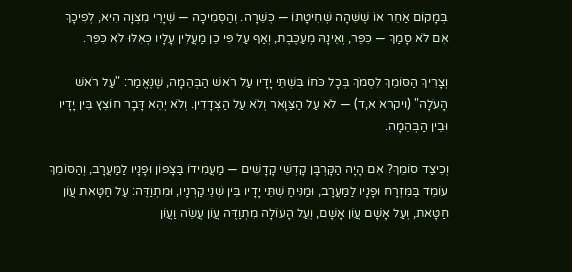בְּמָקוֹם אַחֵר אוֹ שֶׁשִּׁהָה שְׁחִיטָתוֹ — כְּשֵׁרָה. וְהַסְּמִיכָה — שְׁיָרֵי מִצְוָה הִיא, לְפִיכָךְ אִם לֹא סָמַךְ — כִּפֵּר, וְאֵינָהּ מְעַכֶּבֶת, וְאַף עַל פִּי כֵן מַעֲלִין עָלָיו כְּאִלּוּ לֹא כִּפֵּר.

וְצָרִיךְ הַסּוֹמֵךְ לִסְמֹךְ בְּכָל כֹּחוֹ בִּשְׁתֵּי יָדָיו עַל רֹאשׁ הַבְּהֵמָה, שֶׁנֶּאֱמַר: "עַל רֹאשׁ הָעֹלָה" (ויקרא א,ד) — לֹא עַל הַצַּוָּאר וְלֹא עַל הַצְּדָדִין. וְלֹא יְהֵא דָּבָר חוֹצֵץ בֵּין יָדָיו וּבֵין הַבְּהֵמָה.

וְכֵיצַד סוֹמֵךְ? אִם הָיָה הַקָּרְבָּן קָדְשֵׁי קָדָשִׁים — מַעֲמִידוֹ בַּצָּפוֹן וּפָנָיו לַמַּעֲרָב, וְהַסּוֹמֵךְ עוֹמֵד בַּמִּזְרָח וּפָנָיו לַמַּעֲרָב, וּמַנִּיחַ שְׁתֵּי יָדָיו בֵּין שְׁנֵי קַרְנָיו, וּמִתְוַדֶּה: עַל חַטָּאת עֲוֹן חַטָּאת, וְעַל אָשָׁם עֲוֹן אָשָׁם, וְעַל הָעוֹלָה מִתְוַדֶּה עֲוֹן עֲשֵׂה וַעֲוֹן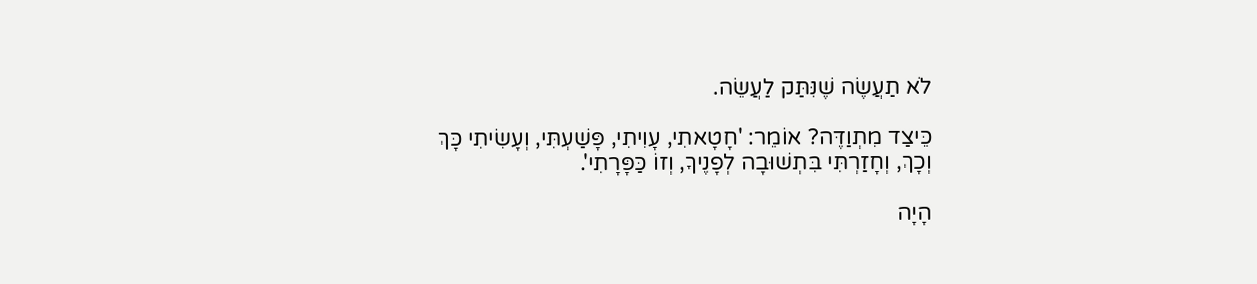לֹא תַעֲשֶׂה שֶׁנִּתַּק לַעֲשֵׂה.

כֵּיצַד מִתְוַדֶּה? אוֹמֵר: 'חָטָאתִי, עָוִיתִי, פָּשַׁעְתִּי, וְעָשִׂיתִי כָּךְ וְכָךְ, וְחָזַרְתִּי בִּתְשׁוּבָה לְפָנֶיךָ, וְזוֹ כַּפָּרָתִי'.

הָיָה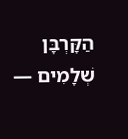הַקָּרְבָּן שְׁלָמִים —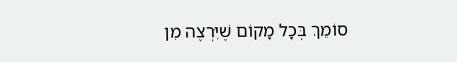סוֹמֵךְ בְּכָל מָקוֹם שֶׁיִּרְצֶה מִן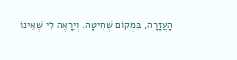הָעֲזָרָה, בִּמְקוֹם שְׁחִיטָה. וְיֵרָאֶה לִי שֶׁאֵינוֹ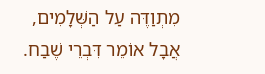מִתְוַדֶּה עַל הַשְּׁלָמִים, אֲבָל אוֹמֵר דִּבְרֵי שֶׁבַח.